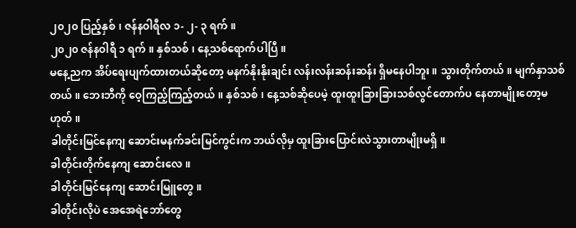၂၀၂၀ ပြည့်နှစ်၊ ဇန်နဝါရီလ ၁- ၂- ၃ ရက်။
၂၀၂၀ ဇန်နဝါရီ ၁ ရက်။ နှစ်သစ်၊ နေ့သစ်ရောက်ပါပြီ။
မနေ့ညက အိပ်ရေးပျက်ထားတယ်ဆိုတော့ မနက်နိုးနိုးချင်း လန်းလန်းဆန်းဆန်း ရှိမနေပါဘူး။ သွားတိုက်တယ်။ မျက်နှာသစ်တယ်။ ဘေးဘီကို ဝေ့ကြည့်ကြည့်တယ်။ နှစ်သစ်၊ နေ့သစ်ဆိုပေမဲ့ ထူးထူးခြားခြားသစ်လွင်တောက်ပ နေတာမျိုးတော့မဟုတ်။
ခါတိုင်းမြင်နေကျ ဆောင်းမနက်ခင်းမြင်ကွင်းက ဘယ်လိုမှ ထူးခြားပြောင်းလဲသွားတာမျိုးမရှိ။
ခါတိုင်းတိုက်နေကျ ဆောင်းလေ။
ခါတိုင်းမြင်နေကျ ဆောင်းမြူတွေ။
ခါတိုင်းလိုပဲ အေအေရဲဘော်တွေ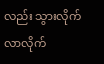လည်း သွားလိုက်လာလိုက်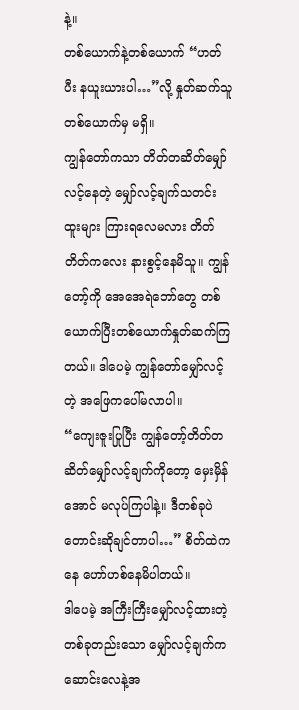နဲ့။
တစ်ယောက်နဲ့တစ်ယောက် “ဟတ်ပီး နယူးယားပါ…”လို့ နှုတ်ဆက်သူ တစ်ယောက်မှ မရှိ။
ကျွန်တော်ကသာ တိတ်တဆိတ်မျှော်လင့်နေတဲ့ မျှော်လင့်ချက်သတင်းထူးများ ကြားရလေမလား တိတ်တိတ်ကလေး နားစွင့်နေမိသူ။ ကျွန်တော့်ကို အေအေရဲဘော်တွေ တစ်ယောက်ပြီးတစ်ယောက်နှုတ်ဆက်ကြတယ်။ ဒါပေမဲ့ ကျွန်တော်မျှော်လင့်တဲ့ အဖြေကပေါ်မလာပါ။
“ကျေးဇူးပြုပြီး ကျွန်တော့်တိတ်တဆိတ်မျှော်လင့်ချက်ကိုတော့ မှေးမှိန်အောင် မလုပ်ကြပါနဲ့။ ဒီတစ်ခုပဲ တောင်းဆိုချင်တာပါ…” စိတ်ထဲကနေ ဟော်ဟစ်နေမိပါတယ်။
ဒါပေမဲ့ အကြီးကြီးမျှော်လင့်ထားတဲ့ တစ်ခုတည်းသော မျှော်လင့်ချက်က ဆောင်းလေနဲ့အ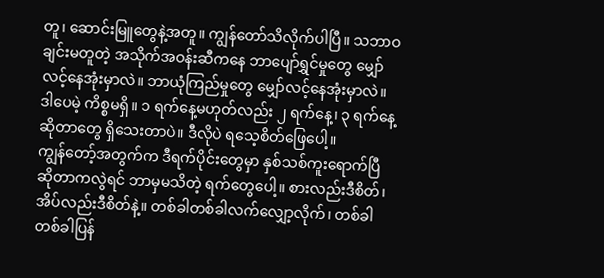တူ၊ ဆောင်းမြူတွေနဲ့အတူ။ ကျွန်တော်သိလိုက်ပါပြီ။ သဘာဝချင်းမတူတဲ့ အသိုက်အဝန်းဆီကနေ ဘာပျော်ရွှင်မှုတွေ မျှော်လင့်နေအုံးမှာလဲ။ ဘာယုံကြည်မှုတွေ မျှော်လင့်နေအုံးမှာလဲ။ ဒါပေမဲ့ ကိစ္စမရှိ။ ၁ ရက်နေ့မဟုတ်လည်း ၂ ရက်နေ့၊ ၃ ရက်နေ့ ဆိုတာတွေ ရှိသေးတာပဲ။ ဒီလိုပဲ ရသေ့စိတ်ဖြေပေါ့။
ကျွန်တော့်အတွက်က ဒီရက်ပိုင်းတွေမှာ နှစ်သစ်ကူးရောက်ပြီ ဆိုတာကလွဲရင် ဘာမှမသိတဲ့ ရက်တွေပေါ့။ စားလည်းဒီစိတ်၊ အိပ်လည်းဒီစိတ်နဲ့။ တစ်ခါတစ်ခါလက်လျှော့လိုက်၊ တစ်ခါတစ်ခါပြန်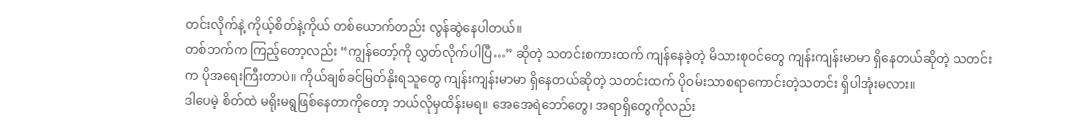တင်းလိုက်နဲ့ ကိုယ့်စိတ်နဲ့ကိုယ် တစ်ယောက်တည်း လွန်ဆွဲနေပါတယ်။
တစ်ဘက်က ကြည့်တော့လည်း “ကျွန်တော့်ကို လွှတ်လိုက်ပါပြီ…” ဆိုတဲ့ သတင်းစကားထက် ကျန်နေခဲ့တဲ့ မိသားစုဝင်တွေ ကျန်းကျန်းမာမာ ရှိနေတယ်ဆိုတဲ့ သတင်းက ပိုအရေးကြီးတာပဲ။ ကိုယ်ချစ်ခင်မြတ်နိုးရသူတွေ ကျန်းကျန်းမာမာ ရှိနေတယ်ဆိုတဲ့ သတင်းထက် ပိုဝမ်းသာစရာကောင်းတဲ့သတင်း ရှိပါအုံးမလား။
ဒါပေမဲ့ စိတ်ထဲ မရိုးမရွဖြစ်နေတာကိုတော့ ဘယ်လိုမှထိန်းမရ။ အေအေရဲဘော်တွေ၊ အရာရှိတွေကိုလည်း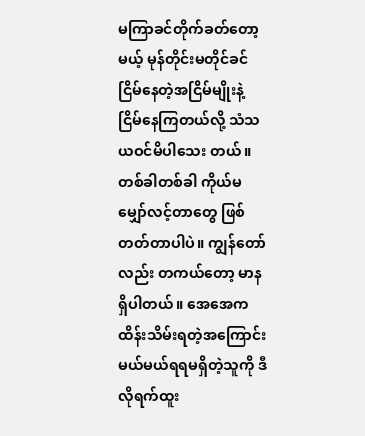မကြာခင်တိုက်ခတ်တော့မယ့် မုန်တိုင်းမတိုင်ခင် ငြိမ်နေတဲ့အငြိမ်မျိုးနဲ့ ငြိမ်နေကြတယ်လို့ သံသယဝင်မိပါသေး တယ်။
တစ်ခါတစ်ခါ ကိုယ်မမျှော်လင့်တာတွေ ဖြစ်တတ်တာပါပဲ။ ကျွန်တော်လည်း တကယ်တော့ မာနရှိပါတယ်။ အေအေက ထိန်းသိမ်းရတဲ့အကြောင်းမယ်မယ်ရရမရှိတဲ့သူကို ဒီလိုရက်ထူး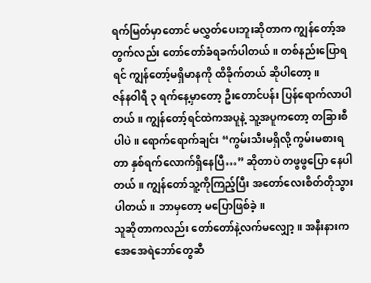ရက်မြတ်မှာတောင် မလွှတ်ပေးဘူးဆိုတာက ကျွန်တော့်အတွက်လည်း တော်တော်ခံရခက်ပါတယ်။ တစ်နည်းပြောရရင် ကျွန်တော့်မရှိမာနကို ထိခိုက်တယ် ဆိုပါတော့။
ဇန်နဝါရီ ၃ ရက်နေ့မှာတော့ ဦးတောင်ပန်း ပြန်ရောက်လာပါတယ်။ ကျွန်တော့်ရင်ထဲကအပူနဲ့ သူ့အပူကတော့ တခြားစီပါပဲ။ ရောက်ရောက်ချင်း “ကွမ်းသီးမရှိလို့ ကွမ်းမစားရတာ နှစ်ရက်လောက်ရှိနေပြီ…” ဆိုတာပဲ တဖွဖွပြော နေပါတယ်။ ကျွန်တော်သူ့ကိုကြည့်ပြီး အတော်လေးစိတ်တိုသွားပါတယ်။ ဘာမှတော့ မပြောဖြစ်ခဲ့။
သူဆိုတာကလည်း တော်တော်နဲ့လက်မလျှော့။ အနီးနားက အေအေရဲဘော်တွေဆီ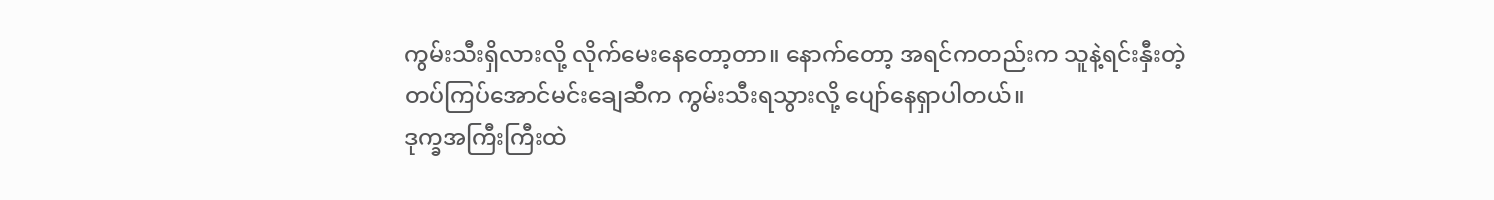ကွမ်းသီးရှိလားလို့ လိုက်မေးနေတော့တာ။ နောက်တော့ အရင်ကတည်းက သူနဲ့ရင်းနှီးတဲ့ တပ်ကြပ်အောင်မင်းချေဆီက ကွမ်းသီးရသွားလို့ ပျော်နေရှာပါတယ်။
ဒုက္ခအကြီးကြီးထဲ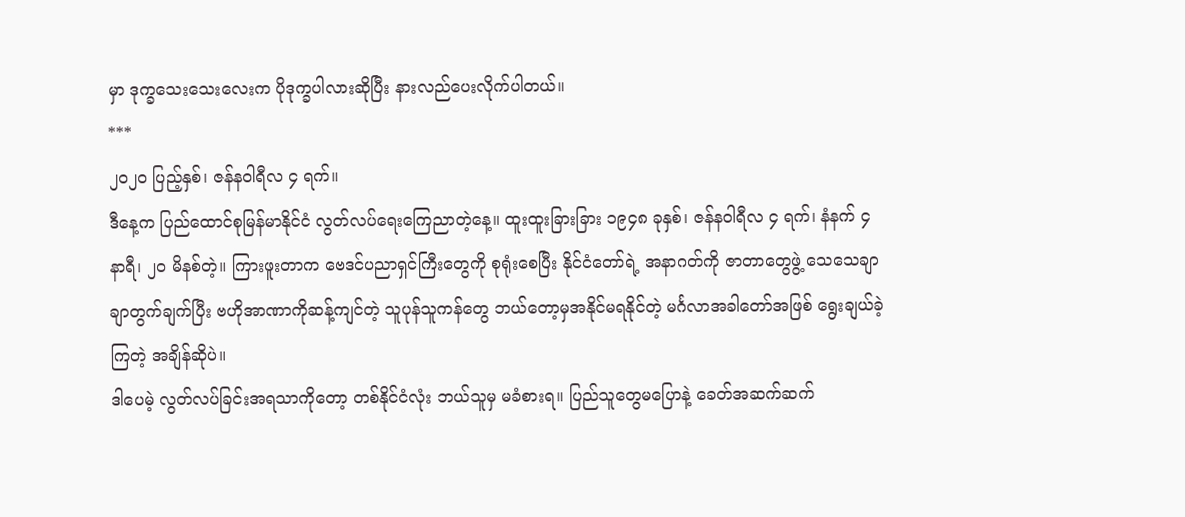မှာ ဒုက္ခသေးသေးလေးက ပိုဒုက္ခပါလားဆိုပြီး နားလည်ပေးလိုက်ပါတယ်။
***
၂၀၂၀ ပြည့်နှစ်၊ ဇန်နဝါရီလ ၄ ရက်။
ဒီနေ့က ပြည်ထောင်စုမြန်မာနိုင်ငံ လွတ်လပ်ရေးကြေညာတဲ့နေ့။ ထူးထူးခြားခြား ၁၉၄၈ ခုနှစ်၊ ဇန်နဝါရီလ ၄ ရက်၊ နံနက် ၄ နာရီ၊ ၂၀ မိနစ်တဲ့။ ကြားဖူးတာက ဗေဒင်ပညာရှင်ကြီးတွေကို စုရုံးစေပြီး နိုင်ငံတော်ရဲ့ အနာဂတ်ကို ဇာတာတွေဖွဲ့ သေသေချာချာတွက်ချက်ပြီး ဗဟိုအာဏာကိုဆန့်ကျင်တဲ့ သူပုန်သူကန်တွေ ဘယ်တော့မှအနိုင်မရနိုင်တဲ့ မင်္ဂလာအခါတော်အဖြစ် ရွေးချယ်ခဲ့ကြတဲ့ အချိန်ဆိုပဲ။
ဒါပေမဲ့ လွတ်လပ်ခြင်းအရသာကိုတော့ တစ်နိုင်ငံလုံး ဘယ်သူမှ မခံစားရ။ ပြည်သူတွေမပြောနဲ့ ခေတ်အဆက်ဆက်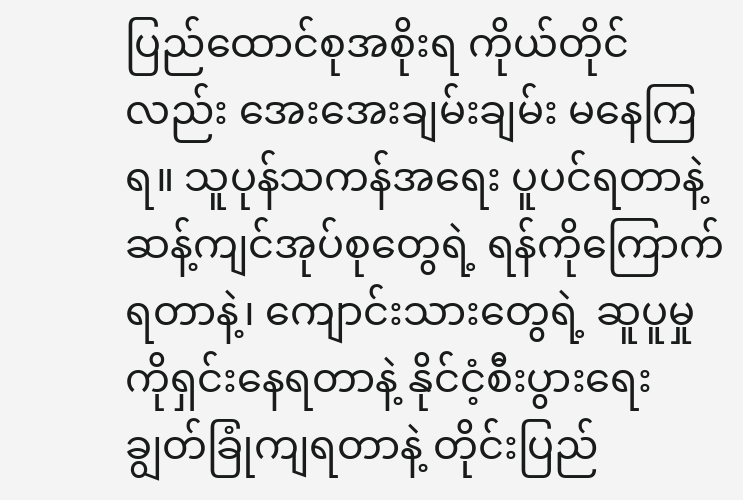ပြည်ထောင်စုအစိုးရ ကိုယ်တိုင်လည်း အေးအေးချမ်းချမ်း မနေကြရ။ သူပုန်သကန်အရေး ပူပင်ရတာနဲ့ ဆန့်ကျင်အုပ်စုတွေရဲ့ ရန်ကိုကြောက်ရတာနဲ့၊ ကျောင်းသားတွေရဲ့ ဆူပူမှုကိုရှင်းနေရတာနဲ့ နိုင်ငံ့စီးပွားရေး ချွတ်ခြုံကျရတာနဲ့ တိုင်းပြည်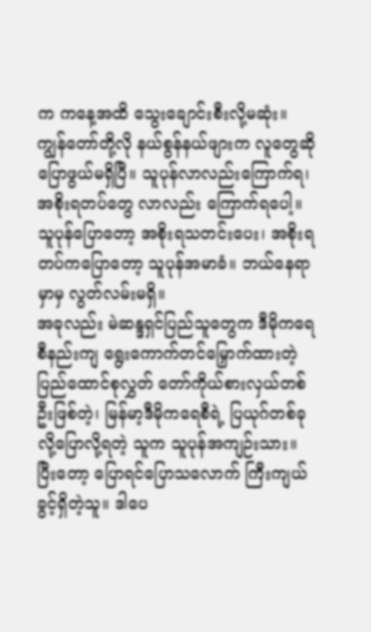က ကနေ့အထိ သွေးချောင်းစီးလို့မဆုံး။
ကျွန်တော်တို့လို နယ်စွန်နယ်ဖျားက လူတွေဆို ပြောဖွယ်မရှိပြီ။ သူပုန်လာလည်းကြောက်ရ၊ အစိုးရတပ်တွေ လာလည်း ကြောက်ရပေါ့။ သူပုန်ပြောတော့ အစိုးရသတင်းပေး၊ အစိုးရတပ်ကပြောတော့ သူပုန်အမာခံ။ ဘယ်နေရာမှာမှ လွတ်လမ်းမရှိ။
အခုလည်း မဲဆန္ဒရှင်ပြည်သူတွေက ဒီမိုကရေစီနည်းကျ ရွေးကောက်တင်မြှောက်ထားတဲ့ ပြည်ထောင်စုလွှတ် တော်ကိုယ်စားလှယ်တစ်ဦးဖြစ်တဲ့၊ မြန်မာ့ဒီမိုကရေစီရဲ့ ပြယုဂ်တစ်ခုလို့ပြောလို့ရတဲ့ သူက သူပုန်အကျဉ်းသား။
ပြီးတော့ ပြောရင်ပြောသလောက် ကြီးကျယ်ခွင့်ရှိတဲ့သူ။ ဒါပေ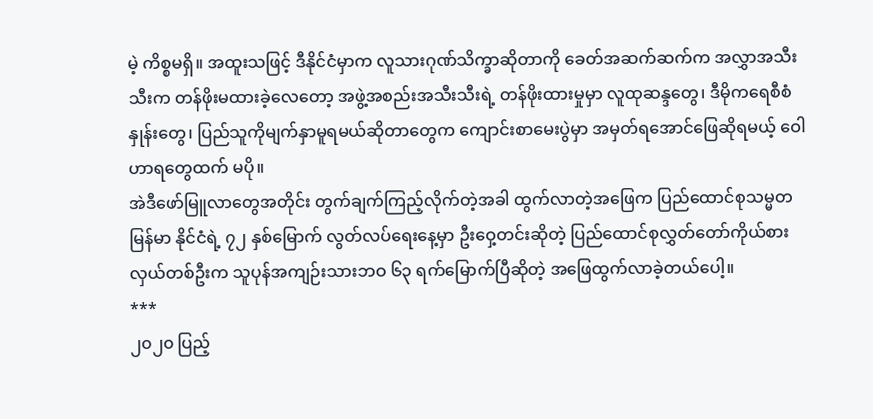မဲ့ ကိစ္စမရှိ။ အထူးသဖြင့် ဒီနိုင်ငံမှာက လူသားဂုဏ်သိက္ခာဆိုတာကို ခေတ်အဆက်ဆက်က အလွှာအသီးသီးက တန်ဖိုးမထားခဲ့လေတော့ အဖွဲ့အစည်းအသီးသီးရဲ့ တန်ဖိုးထားမှုမှာ လူထုဆန္ဒတွေ၊ ဒီမိုကရေစီစံနှုန်းတွေ၊ ပြည်သူကိုမျက်နှာမူရမယ်ဆိုတာတွေက ကျောင်းစာမေးပွဲမှာ အမှတ်ရအောင်ဖြေဆိုရမယ့် ဝေါဟာရတွေထက် မပို။
အဲဒီဖော်မြူလာတွေအတိုင်း တွက်ချက်ကြည့်လိုက်တဲ့အခါ ထွက်လာတဲ့အဖြေက ပြည်ထောင်စုသမ္မတ မြန်မာ နိုင်ငံရဲ့ ၇၂ နှစ်မြောက် လွတ်လပ်ရေးနေ့မှာ ဦးဝှေ့တင်းဆိုတဲ့ ပြည်ထောင်စုလွှတ်တော်ကိုယ်စားလှယ်တစ်ဦးက သူပုန်အကျဉ်းသားဘဝ ၆၃ ရက်မြောက်ပြီဆိုတဲ့ အဖြေထွက်လာခဲ့တယ်ပေါ့။
***
၂၀၂၀ ပြည့်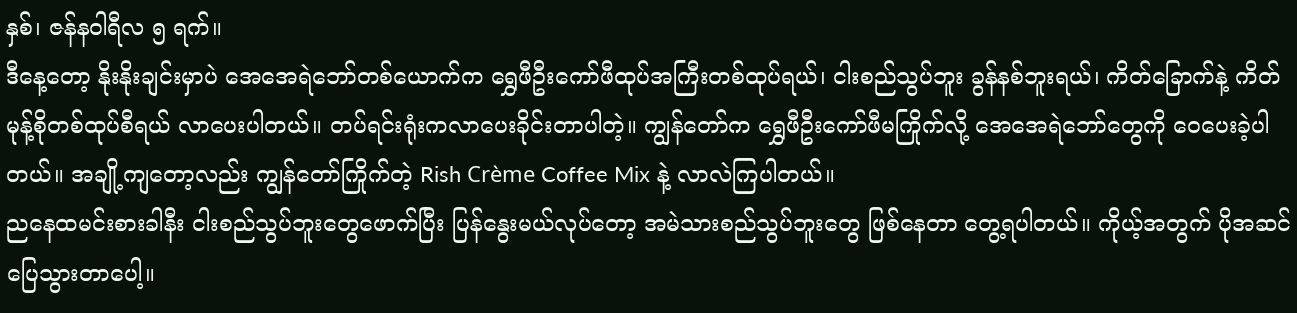နှစ်၊ ဇန်နဝါရီလ ၅ ရက်။
ဒီနေ့တော့ နိုးနိုးချင်းမှာပဲ အေအေရဲဘော်တစ်ယောက်က ရွှေဖီဦးကော်ဖီထုပ်အကြီးတစ်ထုပ်ရယ်၊ ငါးစည်သွပ်ဘူး ခွန်နစ်ဘူးရယ်၊ ကိတ်ခြောက်နဲ့ ကိတ်မုန့်စိုတစ်ထုပ်စီရယ် လာပေးပါတယ်။ တပ်ရင်းရုံးကလာပေးခိုင်းတာပါတဲ့။ ကျွန်တော်က ရွှေဖီဦးကော်ဖီမကြိုက်လို့ အေအေရဲဘော်တွေကို ဝေပေးခဲ့ပါတယ်။ အချို့ကျတော့လည်း ကျွန်တော်ကြိုက်တဲ့ Rish Crème Coffee Mix နဲ့ လာလဲကြပါတယ်။
ညနေထမင်းစားခါနီး ငါးစည်သွပ်ဘူးတွေဖောက်ပြီး ပြန်နွေးမယ်လုပ်တော့ အမဲသားစည်သွပ်ဘူးတွေ ဖြစ်နေတာ တွေ့ရပါတယ်။ ကိုယ့်အတွက် ပိုအဆင်ပြေသွားတာပေါ့။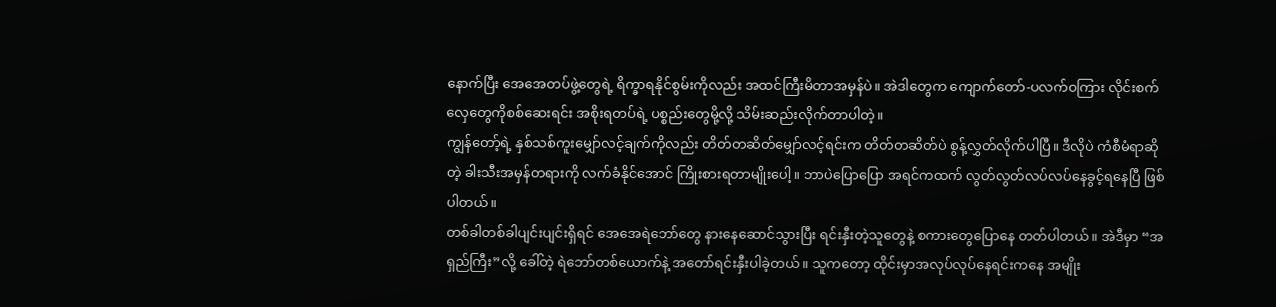နောက်ပြီး အေအေတပ်ဖွဲ့တွေရဲ့ ရိက္ခာရနိုင်စွမ်းကိုလည်း အထင်ကြီးမိတာအမှန်ပဲ။ အဲဒါတွေက ကျောက်တော်-ပလက်ဝကြား လိုင်းစက်လှေတွေကိုစစ်ဆေးရင်း အစိုးရတပ်ရဲ့ ပစ္စည်းတွေမို့လို့ သိမ်းဆည်းလိုက်တာပါတဲ့။
ကျွန်တော့်ရဲ့ နှစ်သစ်ကူးမျှော်လင့်ချက်ကိုလည်း တိတ်တဆိတ်မျှော်လင့်ရင်းက တိတ်တဆိတ်ပဲ စွန့်လွှတ်လိုက်ပါပြီ။ ဒီလိုပဲ ကံစီမံရာဆိုတဲ့ ခါးသီးအမှန်တရားကို လက်ခံနိုင်အောင် ကြိုးစားရတာမျိုးပေါ့။ ဘာပဲပြောပြော အရင်ကထက် လွတ်လွတ်လပ်လပ်နေခွင့်ရနေပြီ ဖြစ်ပါတယ်။
တစ်ခါတစ်ခါပျင်းပျင်းရှိရင် အေအေရဲဘော်တွေ နားနေဆောင်သွားပြီး ရင်းနှီးတဲ့သူတွေနဲ့ စကားတွေပြောနေ တတ်ပါတယ်။ အဲဒီမှာ “အရှည်ကြီး”လို့ ခေါ်တဲ့ ရဲဘော်တစ်ယောက်နဲ့ အတော်ရင်းနှီးပါခဲ့တယ်။ သူကတော့ ထိုင်းမှာအလုပ်လုပ်နေရင်းကနေ အမျိုး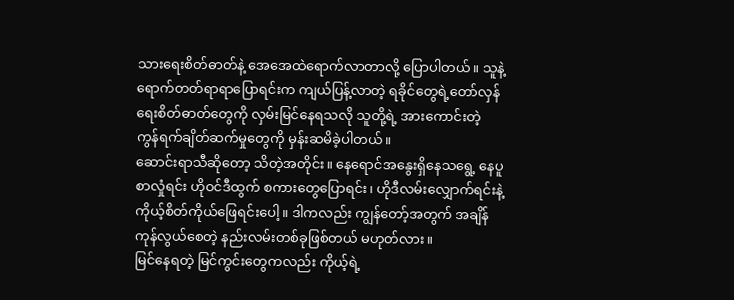သားရေးစိတ်ဓာတ်နဲ့ အေအေထဲရောက်လာတာလို့ ပြောပါတယ်။ သူနဲ့ ရောက်တတ်ရာရာပြောရင်းက ကျယ်ပြန့်လာတဲ့ ရခိုင်တွေရဲ့တော်လှန်ရေးစိတ်ဓာတ်တွေကို လှမ်းမြင်နေရသလို သူတို့ရဲ့ အားကောင်းတဲ့ ကွန်ရက်ချိတ်ဆက်မှုတွေကို မှန်းဆမိခဲ့ပါတယ်။
ဆောင်းရာသီဆိုတော့ သိတဲ့အတိုင်း။ နေရောင်အနွေးရှိနေသရွေ့ နေပူစာလှုံရင်း ဟိုဝင်ဒီထွက် စကားတွေပြောရင်း၊ ဟိုဒီလမ်းလျှောက်ရင်းနဲ့ ကိုယ့်စိတ်ကိုယ်ဖြေရင်းပေါ့။ ဒါကလည်း ကျွန်တော့်အတွက် အချိန်ကုန်လွယ်စေတဲ့ နည်းလမ်းတစ်ခုဖြစ်တယ် မဟုတ်လား။
မြင်နေရတဲ့ မြင်ကွင်းတွေကလည်း ကိုယ့်ရဲ့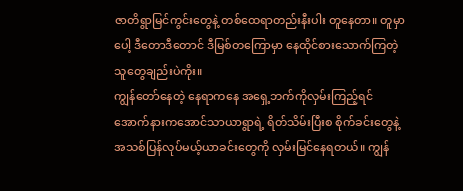ဇာတိရွာမြင်ကွင်းတွေနဲ့ တစ်ထေရာတည်းနီးပါး တူနေတာ။ တူမှာပေါ့ ဒီတောဒီတောင် ဒီမြစ်တကြောမှာ နေထိုင်စားသောက်ကြတဲ့ သူတွေချည်းပဲကိုး။
ကျွန်တော်နေတဲ့ နေရာကနေ အရှေ့ဘက်ကိုလှမ်းကြည့်ရင် အောက်နားကအောင်သာယာရွာရဲ့ ရိတ်သိမ်းပြီးစ စိုက်ခင်းတွေနဲ့ အသစ်ပြန်လုပ်မယ့်ယာခင်းတွေကို လှမ်းမြင်နေရတယ်။ ကျွန်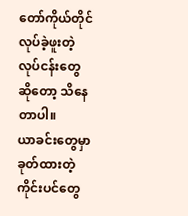တော်ကိုယ်တိုင် လုပ်ခဲ့ဖူးတဲ့လုပ်ငန်းတွေဆိုတော့ သိနေတာပါ။
ယာခင်းတွေမှာ ခုတ်ထားတဲ့ကိုင်းပင်တွေ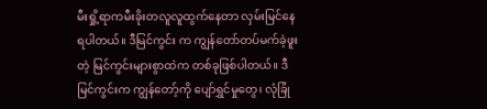မီးရှို့ရာကမီးခိုးတလူလူထွက်နေတာ လှမ်းမြင်နေရပါတယ်။ ဒီမြင်ကွင်း က ကျွန်တော်တပ်မက်ခဲ့ဖူးတဲ့ မြင်ကွင်းများစွာထဲက တစ်ခုဖြစ်ပါတယ်။ ဒီမြင်ကွင်းက ကျွန်တော့်ကို ပျော်ရွှင်မှုတွေ၊ လုံခြုံ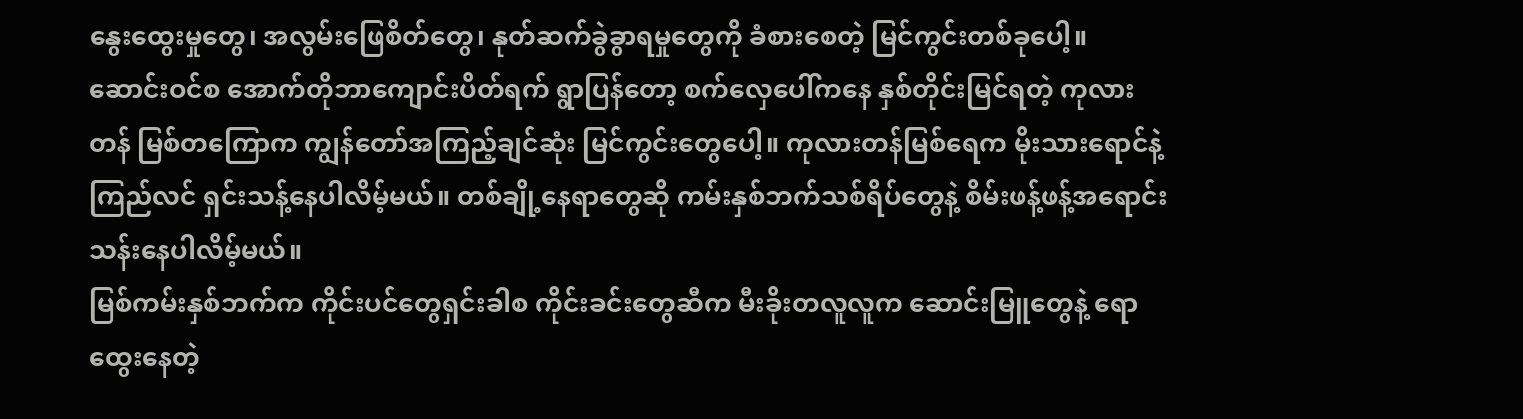နွေးထွေးမှုတွေ၊ အလွမ်းဖြေစိတ်တွေ၊ နုတ်ဆက်ခွဲခွာရမှုတွေကို ခံစားစေတဲ့ မြင်ကွင်းတစ်ခုပေါ့။
ဆောင်းဝင်စ အောက်တိုဘာကျောင်းပိတ်ရက် ရွာပြန်တော့ စက်လှေပေါ်ကနေ နှစ်တိုင်းမြင်ရတဲ့ ကုလားတန် မြစ်တကြောက ကျွန်တော်အကြည့်ချင်ဆုံး မြင်ကွင်းတွေပေါ့။ ကုလားတန်မြစ်ရေက မိုးသားရောင်နဲ့ကြည်လင် ရှင်းသန့်နေပါလိမ့်မယ်။ တစ်ချို့နေရာတွေဆို ကမ်းနှစ်ဘက်သစ်ရိပ်တွေနဲ့ စိမ်းဖန့်ဖန့်အရောင်းသန်းနေပါလိမ့်မယ်။
မြစ်ကမ်းနှစ်ဘက်က ကိုင်းပင်တွေရှင်းခါစ ကိုင်းခင်းတွေဆီက မီးခိုးတလူလူက ဆောင်းမြူတွေနဲ့ ရောထွေးနေတဲ့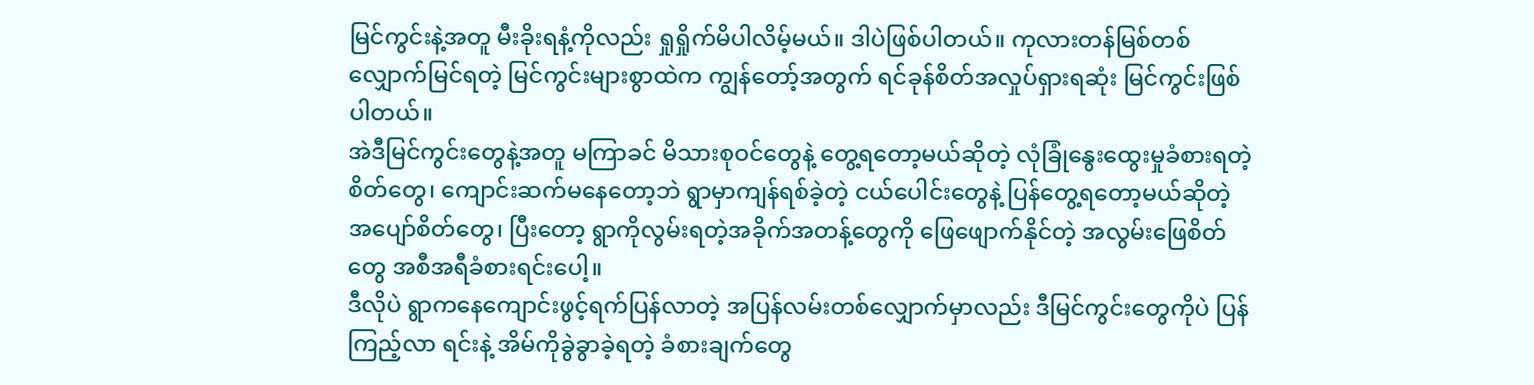မြင်ကွင်းနဲ့အတူ မီးခိုးရနံ့ကိုလည်း ရှုရှိုက်မိပါလိမ့်မယ်။ ဒါပဲဖြစ်ပါတယ်။ ကုလားတန်မြစ်တစ်လျှောက်မြင်ရတဲ့ မြင်ကွင်းများစွာထဲက ကျွန်တော့်အတွက် ရင်ခုန်စိတ်အလှုပ်ရှားရဆုံး မြင်ကွင်းဖြစ်ပါတယ်။
အဲဒီမြင်ကွင်းတွေနဲ့အတူ မကြာခင် မိသားစုဝင်တွေနဲ့ တွေ့ရတော့မယ်ဆိုတဲ့ လုံခြုံနွေးထွေးမှုခံစားရတဲ့စိတ်တွေ၊ ကျောင်းဆက်မနေတော့ဘဲ ရွာမှာကျန်ရစ်ခဲ့တဲ့ ငယ်ပေါင်းတွေနဲ့ ပြန်တွေ့ရတော့မယ်ဆိုတဲ့ အပျော်စိတ်တွေ၊ ပြီးတော့ ရွာကိုလွမ်းရတဲ့အခိုက်အတန့်တွေကို ဖြေဖျောက်နိုင်တဲ့ အလွမ်းဖြေစိတ်တွေ အစီအရီခံစားရင်းပေါ့။
ဒီလိုပဲ ရွာကနေကျောင်းဖွင့်ရက်ပြန်လာတဲ့ အပြန်လမ်းတစ်လျှောက်မှာလည်း ဒီမြင်ကွင်းတွေကိုပဲ ပြန်ကြည့်လာ ရင်းနဲ့ အိမ်ကိုခွဲခွာခဲ့ရတဲ့ ခံစားချက်တွေ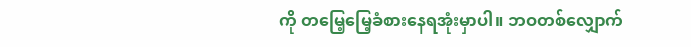ကို တမြေ့မြေ့ခံစားနေရအုံးမှာပါ။ ဘဝတစ်လျှောက်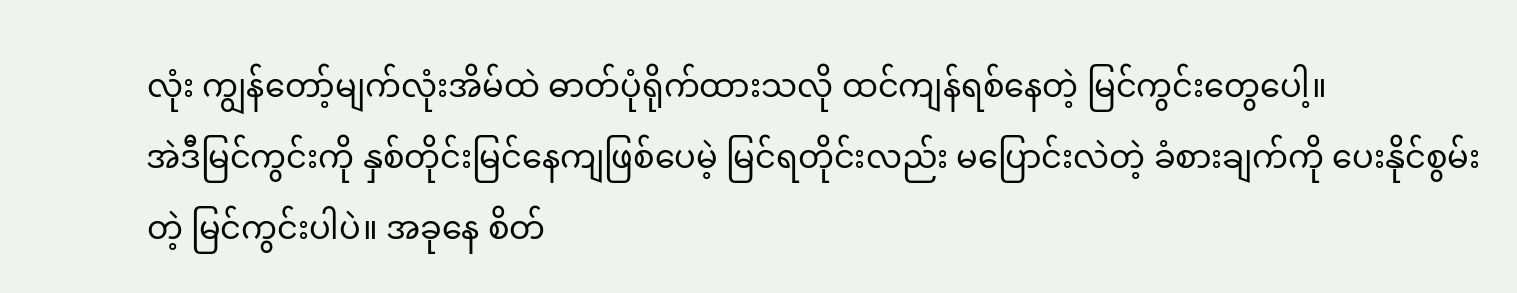လုံး ကျွန်တော့်မျက်လုံးအိမ်ထဲ ဓာတ်ပုံရိုက်ထားသလို ထင်ကျန်ရစ်နေတဲ့ မြင်ကွင်းတွေပေါ့။
အဲဒီမြင်ကွင်းကို နှစ်တိုင်းမြင်နေကျဖြစ်ပေမဲ့ မြင်ရတိုင်းလည်း မပြောင်းလဲတဲ့ ခံစားချက်ကို ပေးနိုင်စွမ်းတဲ့ မြင်ကွင်းပါပဲ။ အခုနေ စိတ်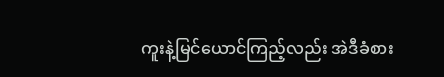ကူးနဲ့မြင်ယောင်ကြည့်လည်း အဲဒီခံစား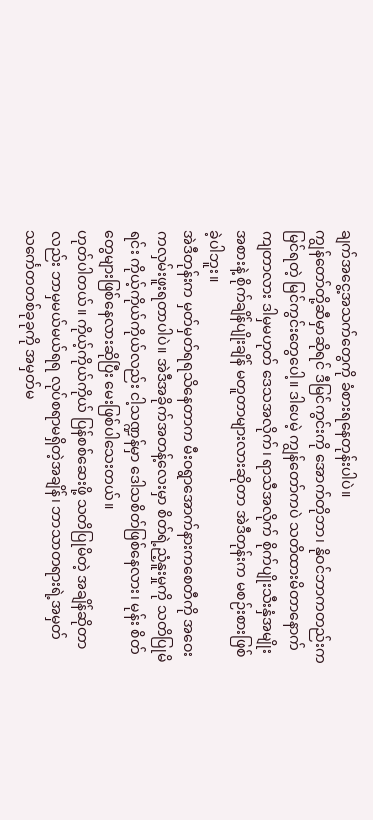ချက်အငွေ့အသက်တွေကို ခံစားရနေတုန်းပါပဲ။
ကျွန်တော်တို့ဆီမှာဆိုရင် ဒီမြင်ကွင်းကို အောက်တိုဘာ၊ နိုဝင်ဘာကတည်းကမြင်ရတဲ့ မြင်ကွင်းတွေပေါ့။ ဒါပေမဲ့ ကျွန်တော်ကပဲ သတိထားမိတာနောက်ကျတာလား ဒါမှမဟုတ် ဒေသအလိုက်၊ ရာသီအလိုက် စိုက်ပျိုးသီးနှံအမျိုးအစားနဲ့ စိုက်ချိန်ပျိုးချိန် မတူတာများလားဆိုတာ အဲဒီတုန်းက မစဉ်းစားဖြစ်ခဲ့ပါဘူး။
အဲဒီတုန်းက မှတ်မှတ်ရရသိနေတာက မီးဝရွာအောက်နားကစေတီကို အဝေးကလှမ်းဖူးရတာပါပဲ။ အဲဒီအခိုက်အတန့်လေးမှာ စိတ်ရဲ့ညံ့နူးမှုကို သတိပြုမိရင်း ကိုယ့်ကိုယ်ကိုယ်လည်း ငါ့သဏ္ဍန်မှာ ဒေါသစိတ်ဖြစ်နေလား၊ မုန်း စိတ်တွေများဖြစ်နေလားဆိုပြီး မေးဖြစ်ပါသေးတယ်။
ဟုတ်ပါတယ်။ ကိုယ့်ကိုယ်ကိုယ် ပြန်စစ်ဆေးဖို့ သတိပြုမိတဲ့ အချိန်ဆိုတာလည်း ဘာမှမယ်မယ်ရရ လုပ်စရာမရှိတဲ့အချိန်၊ ဘာသာတရားရဲ့အမှတ်သင်္ကေတတစ်ခုခုကို အမှတ်မ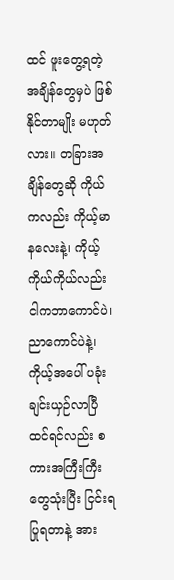ထင် ဖူးတွေ့ရတဲ့ အချိန်တွေမှပဲ ဖြစ်နိုင်တာမျိုး မဟုတ်လား။ တခြားအချိန်တွေဆို ကိုယ်ကလည်း ကိုယ့်မာနလေးနဲ့၊ ကိုယ့်ကိုယ်ကိုယ်လည်း ငါကဘာကောင်ပဲ၊ ညာကောင်ပဲနဲ့၊ ကိုယ့်အပေါ် ပခုံးချင်းယှဉ်လာပြီထင်ရင်လည်း စကားအကြီးကြီးတွေသုံးပြီး ငြင်းရပြုရတာနဲ့ အား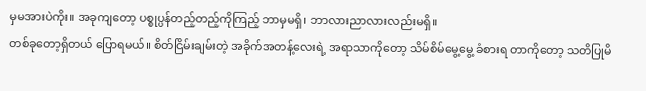မှမအားပဲကိုး။ အခုကျတော့ ပစ္စုပ္ပန်တည့်တည့်ကိုကြည့် ဘာမှမရှိ၊ ဘာလားညာလားလည်းမရှိ။
တစ်ခုတော့ရှိတယ် ပြောရမယ်။ စိတ်ငြိမ်းချမ်းတဲ့ အခိုက်အတန့်လေးရဲ့ အရာသာကိုတော့ သိမ်စိမ်မွေ့မွေ့ ခံစားရ တာကိုတော့ သတိပြုမိ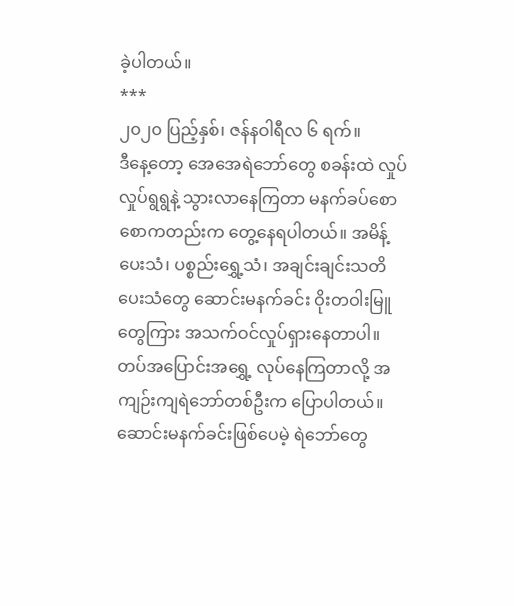ခဲ့ပါတယ်။
***
၂၀၂၀ ပြည့်နှစ်၊ ဇန်နဝါရီလ ၆ ရက်။
ဒီနေ့တော့ အေအေရဲဘော်တွေ စခန်းထဲ လှုပ်လှုပ်ရွရွနဲ့ သွားလာနေကြတာ မနက်ခပ်စောစောကတည်းက တွေ့နေရပါတယ်။ အမိန့်ပေးသံ၊ ပစ္စည်းရွှေ့သံ၊ အချင်းချင်းသတိပေးသံတွေ ဆောင်းမနက်ခင်း ဝိုးတဝါးမြူတွေကြား အသက်ဝင်လှုပ်ရှားနေတာပါ။
တပ်အပြောင်းအရွှေ့ လုပ်နေကြတာလို့ အကျဉ်းကျရဲဘော်တစ်ဦးက ပြောပါတယ်။ ဆောင်းမနက်ခင်းဖြစ်ပေမဲ့ ရဲဘော်တွေ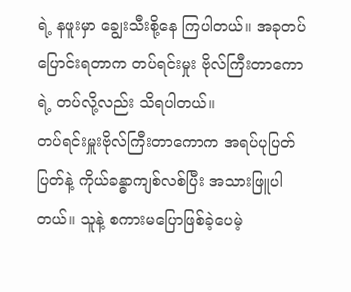ရဲ့ နဖူးမှာ ချွေးသီးစို့နေ ကြပါတယ်။ အခုတပ်ပြောင်းရတာက တပ်ရင်းမှုး ဗိုလ်ကြီးတာကောရဲ့ တပ်လို့လည်း သိရပါတယ်။
တပ်ရင်းမှူးဗိုလ်ကြီးတာကောက အရပ်ပုပြတ်ပြတ်နဲ့ ကိုယ်ခန္ဓာကျစ်လစ်ပြီး အသားဖြူပါတယ်။ သူနဲ့ စကားမပြောဖြစ်ခဲ့ပေမဲ့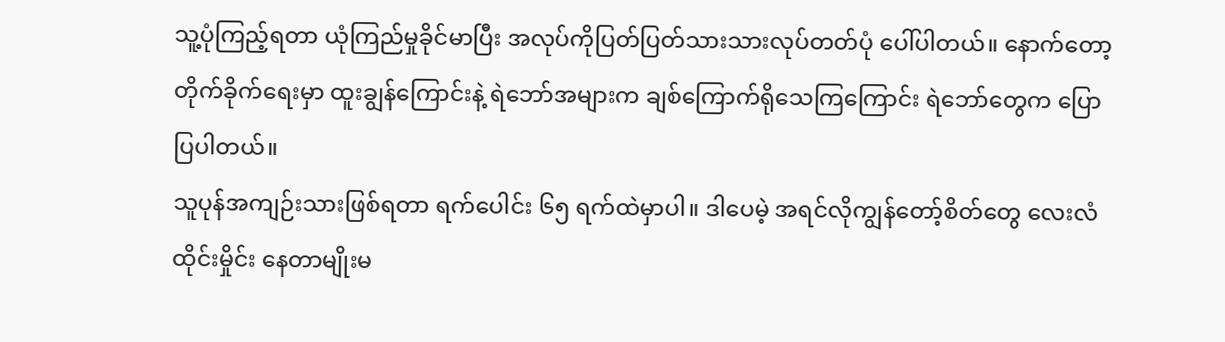သူ့ပုံကြည့်ရတာ ယုံကြည်မှုခိုင်မာပြီး အလုပ်ကိုပြတ်ပြတ်သားသားလုပ်တတ်ပုံ ပေါ်ပါတယ်။ နောက်တော့ တိုက်ခိုက်ရေးမှာ ထူးချွန်ကြောင်းနဲ့ ရဲဘော်အများက ချစ်ကြောက်ရိုသေကြကြောင်း ရဲဘော်တွေက ပြောပြပါတယ်။
သူပုန်အကျဉ်းသားဖြစ်ရတာ ရက်ပေါင်း ၆၅ ရက်ထဲမှာပါ။ ဒါပေမဲ့ အရင်လိုကျွန်တော့်စိတ်တွေ လေးလံထိုင်းမှိုင်း နေတာမျိုးမ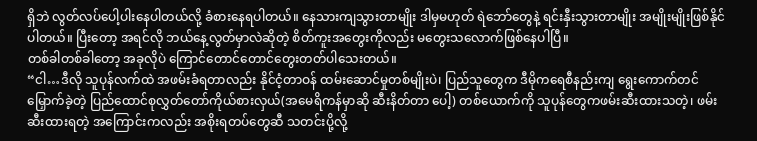ရှိဘဲ လွတ်လပ်ပေါ့ပါးနေပါတယ်လို့ ခံစားနေရပါတယ်။ နေသားကျသွားတာမျိုး ဒါမှမဟုတ် ရဲဘော်တွေနဲ့ ရင်းနှီးသွားတာမျိုး အမျိုးမျိုးဖြစ်နိုင်ပါတယ်။ ပြီးတော့ အရင်လို ဘယ်နေ့လွတ်မှာလဲဆိုတဲ့ စိတ်ကူးအတွေးကိုလည်း မတွေးသလောက်ဖြစ်နေပါပြီ။
တစ်ခါတစ်ခါတော့ အခုလိုပဲ ကြောင်တောင်တောင်တွေးတတ်ပါသေးတယ်။
“ငါ…ဒီလို သူပုန်လက်ထဲ အဖမ်းခံရတာလည်း နိုင်ငံ့တာဝန် ထမ်းဆောင်မှုတစ်မျိုးပဲ၊ ပြည်သူတွေက ဒီမိုကရေစီနည်းကျ ရွေးကောက်တင်မြှောက်ခဲ့တဲ့ ပြည်ထောင်စုလွှတ်တော်ကိုယ်စားလှယ်(အမေရိကန်မှာဆို ဆီးနိတ်တာ ပေါ့) တစ်ယောက်ကို သူပုန်တွေကဖမ်းဆီးထားသတဲ့၊ ဖမ်းဆီးထားရတဲ့ အကြောင်းကလည်း အစိုးရတပ်တွေဆီ သတင်းပို့လို့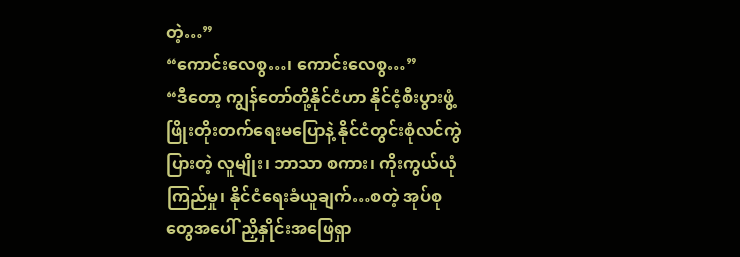တဲ့…”
“ကောင်းလေစွ…၊ ကောင်းလေစွ…”
“ဒီတော့ ကျွန်တော်တို့နိုင်ငံဟာ နိုင်ငံ့စီးပွားဖွံ့ဖြိုးတိုးတက်ရေးမပြောနဲ့ နိုင်ငံတွင်းစုံလင်ကွဲပြားတဲ့ လူမျိုး၊ ဘာသာ စကား၊ ကိုးကွယ်ယုံကြည်မှု၊ နိုင်ငံရေးခံယူချက်…စတဲ့ အုပ်စုတွေအပေါ် ညှိနှိုင်းအဖြေရှာ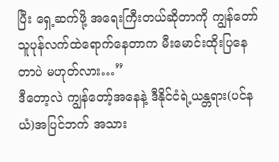ပြီး ရှေ့ဆက်ဖို့ အရေးကြီးတယ်ဆိုတာကို ကျွန်တော်သူပုန်လက်ထဲရောက်နေတာက မီးမောင်းထိုးပြနေတာပဲ မဟုတ်လား…”
ဒီတော့လဲ ကျွန်တော့်အနေနဲ့ ဒီနိုင်ငံရဲ့ယန္တရား(ပင်နယံ)အပြင်ဘက် အသား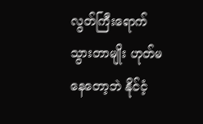လွတ်ကြီးရောက်သွားတာမျိုး ဟုတ်မနေတော့ဘဲ နိုင်ငံ့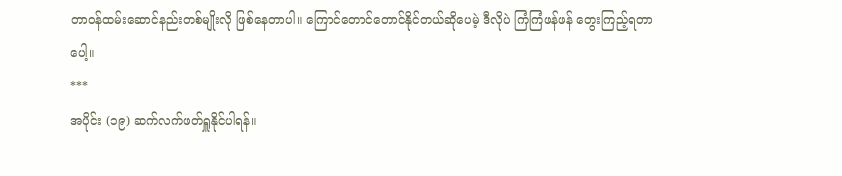တာဝန်ထမ်းဆောင်နည်းတစ်မျိုးလို ဖြစ်နေတာပါ။ ကြောင်တောင်တောင်နိုင်တယ်ဆိုပေမဲ့ ဒီလိုပဲ ကြံကြံဖန်ဖန် တွေးကြည့်ရတာပေါ့။
***
အပိုင်း (၁၉) ဆက်လက်ဖတ်ရှူနိုင်ပါရန်။